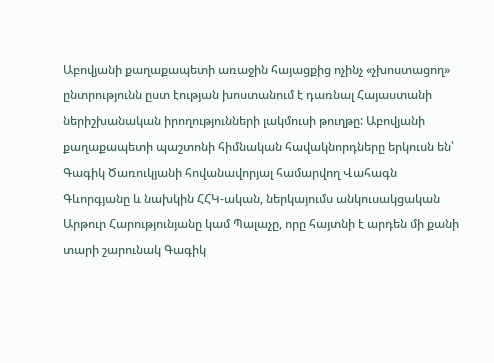Աբովյանի քաղաքապետի առաջին հայացքից ոչինչ «չխոստացող» ընտրությունն ըստ էության խոստանում է դառնալ Հայաստանի ներիշխանական իրողությունների լակմուսի թուղթը: Աբովյանի քաղաքապետի պաշտոնի հիմնական հավակնորդները երկուսն են՝ Գագիկ Ծառուկյանի հովանավորյալ համարվող Վահագն Գևորգյանը և նախկին ՀՀԿ-ական, ներկայումս անկուսակցական Արթուր Հարությունյանը կամ Պալաչը, որը հայտնի է արդեն մի քանի տարի շարունակ Գագիկ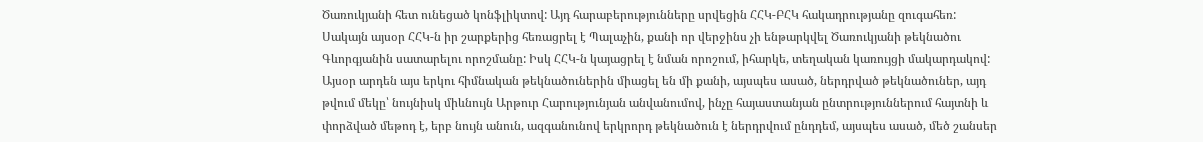Ծառուկյանի հետ ունեցած կոնֆլիկտով: Այդ հարաբերությունները սրվեցին ՀՀԿ-ԲՀԿ հակադրությանը զուգահեռ: Սակայն այսօր ՀՀԿ-ն իր շարքերից հեռացրել է Պալաչին, քանի որ վերջինս չի ենթարկվել Ծառուկյանի թեկնածու Գևորգյանին սատարելու որոշմանը: Իսկ ՀՀԿ-ն կայացրել է նման որոշում, իհարկե, տեղական կառույցի մակարդակով:
Այսօր արդեն այս երկու հիմնական թեկնածուներին միացել են մի քանի, այսպես ասած, ներդրված թեկնածուներ, այդ թվում մեկը՝ նույնիսկ միևնույն Արթուր Հարությունյան անվանումով, ինչը հայաստանյան ընտրություններում հայտնի և փորձված մեթոդ է, երբ նույն անուն, ազգանունով երկրորդ թեկնածուն է ներդրվում ընդդեմ, այսպես ասած, մեծ շանսեր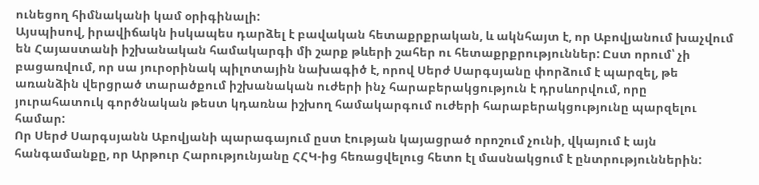ունեցող հիմնականի կամ օրիգինալի:
Այսպիսով, իրավիճակն իսկապես դարձել է բավական հետաքրքրական, և ակնհայտ է, որ Աբովյանում խաչվում են Հայաստանի իշխանական համակարգի մի շարք թևերի շահեր ու հետաքրքրություններ: Ըստ որում՝ չի բացառվում, որ սա յուրօրինակ պիլոտային նախագիծ է, որով Սերժ Սարգսյանը փորձում է պարզել, թե առանձին վերցրած տարածքում իշխանական ուժերի ինչ հարաբերակցություն է դրսևորվում, որը յուրահատուկ գործնական թեստ կդառնա իշխող համակարգում ուժերի հարաբերակցությունը պարզելու համար:
Որ Սերժ Սարգսյանն Աբովյանի պարագայում ըստ էության կայացրած որոշում չունի, վկայում է այն հանգամանքը, որ Արթուր Հարությունյանը ՀՀԿ-ից հեռացվելուց հետո էլ մասնակցում է ընտրություններին: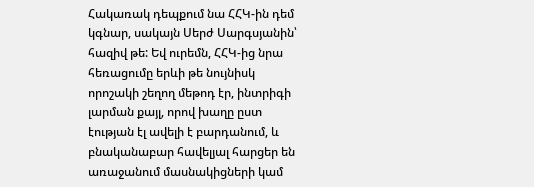Հակառակ դեպքում նա ՀՀԿ-ին դեմ կգնար, սակայն Սերժ Սարգսյանին՝ հազիվ թե: Եվ ուրեմն, ՀՀԿ-ից նրա հեռացումը երևի թե նույնիսկ որոշակի շեղող մեթոդ էր, ինտրիգի լարման քայլ, որով խաղը ըստ էության էլ ավելի է բարդանում, և բնականաբար հավելյալ հարցեր են առաջանում մասնակիցների կամ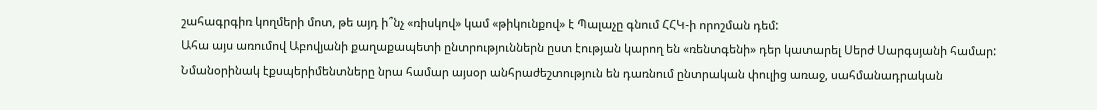շահագրգիռ կողմերի մոտ, թե այդ ի՞նչ «ռիսկով» կամ «թիկունքով» է Պալաչը գնում ՀՀԿ-ի որոշման դեմ:
Ահա այս առումով Աբովյանի քաղաքապետի ընտրություններն ըստ էության կարող են «ռենտգենի» դեր կատարել Սերժ Սարգսյանի համար: Նմանօրինակ էքսպերիմենտները նրա համար այսօր անհրաժեշտություն են դառնում ընտրական փուլից առաջ, սահմանադրական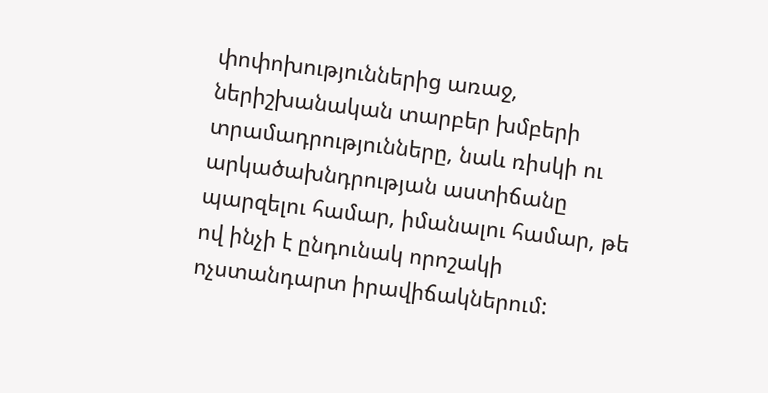փոփոխություններից առաջ, ներիշխանական տարբեր խմբերի տրամադրությունները, նաև ռիսկի ու արկածախնդրության աստիճանը պարզելու համար, իմանալու համար, թե ով ինչի է ընդունակ որոշակի ոչստանդարտ իրավիճակներում: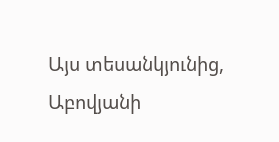Այս տեսանկյունից, Աբովյանի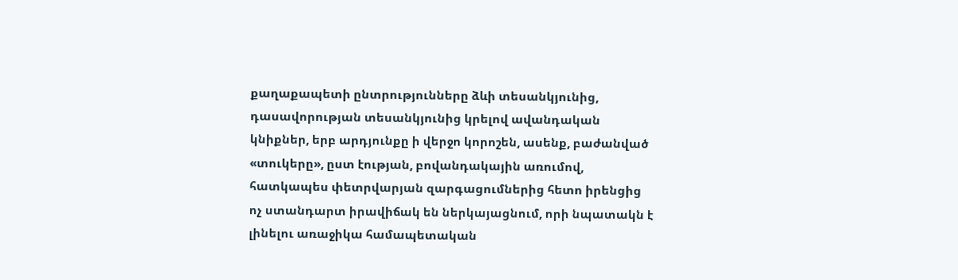քաղաքապետի ընտրությունները ձևի տեսանկյունից, դասավորության տեսանկյունից կրելով ավանդական կնիքներ, երբ արդյունքը ի վերջո կորոշեն, ասենք, բաժանված «տուկերը», ըստ էության, բովանդակային առումով, հատկապես փետրվարյան զարգացումներից հետո իրենցից ոչ ստանդարտ իրավիճակ են ներկայացնում, որի նպատակն է լինելու առաջիկա համապետական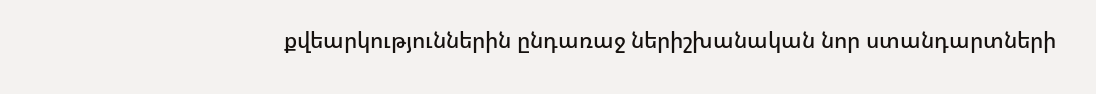քվեարկություններին ընդառաջ ներիշխանական նոր ստանդարտների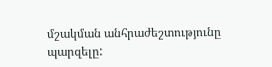մշակման անհրաժեշտությունը պարզելը: